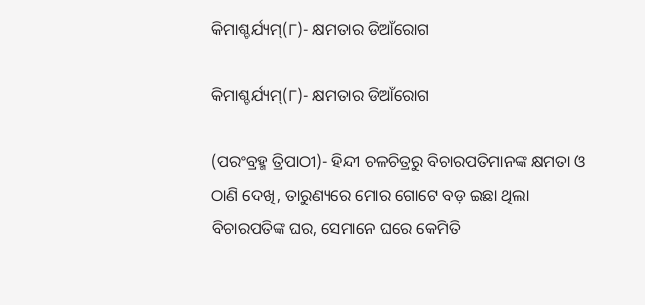କିମାଶ୍ଚର୍ଯ୍ୟମ୍(୮)- କ୍ଷମତାର ଡିଆଁରୋଗ

କିମାଶ୍ଚର୍ଯ୍ୟମ୍(୮)- କ୍ଷମତାର ଡିଆଁରୋଗ

(ପରଂବ୍ରହ୍ମ ତ୍ରିପାଠୀ)- ହିନ୍ଦୀ ଚଳଚିତ୍ରରୁ ବିଚାରପତିମାନଙ୍କ କ୍ଷମତା ଓ ଠାଣି ଦେଖି, ତାରୁଣ୍ୟରେ ମୋର ଗୋଟେ ବଡ଼ ଇଛା ଥିଲା ବିଚାରପତିଙ୍କ ଘର, ସେମାନେ ଘରେ କେମିତି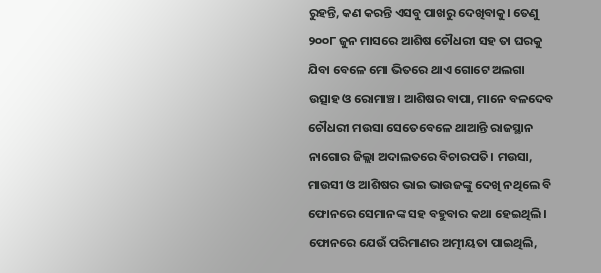ରୁହନ୍ତି, କଣ କରନ୍ତି ଏସବୁ ପାଖରୁ ଦେଖିବାକୁ। ତେଣୁ ୨୦୦୮ ଜୁନ ମାସରେ ଆଶିଷ ଚୌଧରୀ ସହ ତା ଘରକୁ ଯିବା ବେଳେ ମୋ ଭିତରେ ଥାଏ ଗୋଟେ ଅଲଗା ଉତ୍ସାହ ଓ ରୋମାଞ୍ଚ। ଆଶିଷର ବାପା, ମାନେ ବଳଦେବ ଚୌଧରୀ ମଉସା ସେତେବେଳେ ଥାଆନ୍ତି ରାଜସ୍ଥାନ ନାଗୋର ଜିଲ୍ଲା ଅଦାଲତରେ ବିଚାରପତି। ମଉସା, ମାଉସୀ ଓ ଆଶିଷର ଭାଇ ଭାଉଜଙ୍କୁ ଦେଖି ନଥିଲେ ବି ଫୋନରେ ସେମାନଙ୍କ ସହ ବହୁବାର କଥା ହେଇଥିଲି। ଫୋନରେ ଯେଉଁ ପରିମାଣର ଅତ୍ମୀୟତା ପାଇଥିଲି,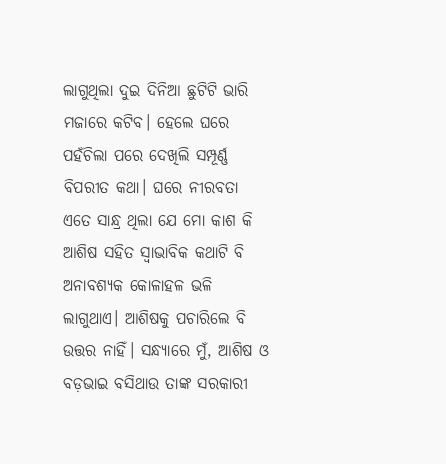ଲାଗୁଥିଲା ଦୁଇ ଦିନିଆ ଛୁଟିଟି ଭାରି ମଜାରେ କଟିବ। ହେଲେ ଘରେ ପହଁଚିଲା ପରେ ଦେଖିଲି ସମ୍ପୂର୍ଣ୍ଣ ବିପରୀତ କଥା। ଘରେ ନୀରବତା ଏତେ ସାନ୍ଧ୍ର ଥିଲା ଯେ ମୋ କାଶ କି ଆଶିଷ ସହିତ ସ୍ୱାଭାବିକ କଥାଟି ବି ଅନାବଶ୍ୟକ କୋଳାହଳ ଭଳି ଲାଗୁଥାଏ। ଆଶିଷକୁ ପଚାରିଲେ ବି ଉତ୍ତର ନାହିଁ। ସନ୍ଧ୍ୟାରେ ମୁଁ, ଆଶିଷ ଓ ବଡ଼ଭାଇ ବସିଥାଉ ତାଙ୍କ ସରକାରୀ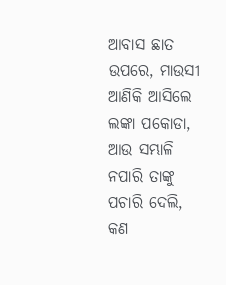ଆବାସ ଛାତ ଉପରେ, ମାଉସୀ ଆଣିକି ଆସିଲେ ଲଙ୍କା ପକୋଡା, ଆଉ ସମ୍ଭାଳି ନପାରି ତାଙ୍କୁ ପଚାରି ଦେଲି, କଣ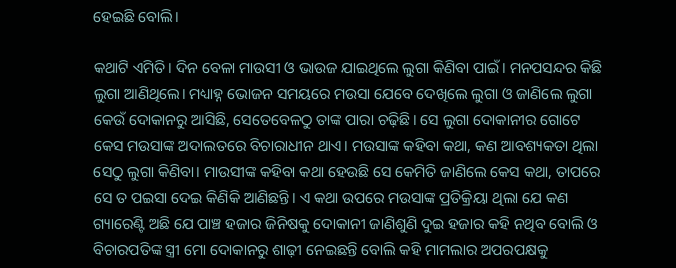ହେଇଛି ବୋଲି।

କଥାଟି ଏମିତି। ଦିନ ବେଳା ମାଉସୀ ଓ ଭାଉଜ ଯାଇଥିଲେ ଲୁଗା କିଣିବା ପାଇଁ। ମନପସନ୍ଦର କିଛି ଲୁଗା ଆଣିଥିଲେ। ମଧ୍ୟାହ୍ନ ଭୋଜନ ସମୟରେ ମଉସା ଯେବେ ଦେଖିଲେ ଲୁଗା ଓ ଜାଣିଲେ ଲୁଗା କେଉଁ ଦୋକାନରୁ ଆସିଛି, ସେତେବେଳଠୁ ତାଙ୍କ ପାରା ଚଢ଼ିଛି। ସେ ଲୁଗା ଦୋକାନୀର ଗୋଟେ କେସ ମଉସାଙ୍କ ଅଦାଲତରେ ବିଚାରାଧୀନ ଥାଏ। ମଉସାଙ୍କ କହିବା କଥା, କଣ ଆବଶ୍ୟକତା ଥିଲା ସେଠୁ ଲୁଗା କିଣିବା। ମାଉସୀଙ୍କ କହିବା କଥା ହେଉଛି ସେ କେମିତି ଜାଣିଲେ କେସ କଥା, ତାପରେ ସେ ତ ପଇସା ଦେଇ କିଣିକି ଆଣିଛନ୍ତି। ଏ କଥା ଉପରେ ମଉସାଙ୍କ ପ୍ରତିକ୍ରିୟା ଥିଲା ଯେ କଣ ଗ୍ୟାରେଣ୍ଟି ଅଛି ଯେ ପାଞ୍ଚ ହଜାର ଜିନିଷକୁ ଦୋକାନୀ ଜାଣିଶୁଣି ଦୁଇ ହଜାର କହି ନଥିବ ବୋଲି ଓ ବିଚାରପତିଙ୍କ ସ୍ତ୍ରୀ ମୋ ଦୋକାନରୁ ଶାଢ଼ୀ ନେଇଛନ୍ତି ବୋଲି କହି ମାମଲାର ଅପରପକ୍ଷକୁ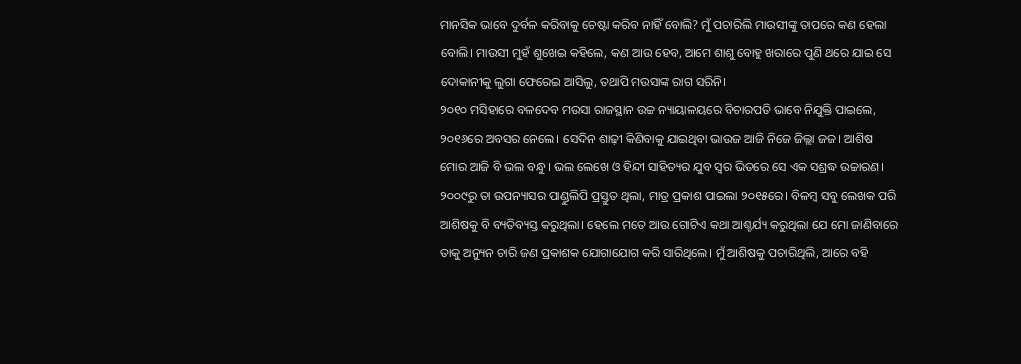ମାନସିକ ଭାବେ ଦୁର୍ବଳ କରିବାକୁ ଚେଷ୍ଟା କରିବ ନାହିଁ ବୋଲି? ମୁଁ ପଚାରିଲି ମାଉସୀଙ୍କୁ ତାପରେ କଣ ହେଲା ବୋଲି। ମାଉସୀ ମୁହଁ ଶୁଖେଇ କହିଲେ, କଣ ଆଉ ହେବ, ଆମେ ଶାଶୁ ବୋହୁ ଖରାରେ ପୁଣି ଥରେ ଯାଇ ସେ ଦୋକାନୀକୁ ଲୁଗା ଫେରେଇ ଆସିଲୁ, ତଥାପି ମଉସାଙ୍କ ରାଗ ସରିନି।
୨୦୧୦ ମସିହାରେ ବଳଦେବ ମଉସା ରାଜସ୍ଥାନ ଉଚ୍ଚ ନ୍ୟାୟାଳୟରେ ବିଚାରପତି ଭାବେ ନିଯୁକ୍ତି ପାଇଲେ, ୨୦୧୬ରେ ଅବସର ନେଲେ। ସେଦିନ ଶାଢ଼ୀ କିଣିବାକୁ ଯାଇଥିବା ଭାଉଜ ଆଜି ନିଜେ ଜିଲ୍ଲା ଜଜ। ଆଶିଷ ମୋର ଆଜି ବି ଭଲ ବନ୍ଧୁ। ଭଲ ଲେଖେ ଓ ହିନ୍ଦୀ ସାହିତ୍ୟର ଯୁବ ସ୍ୱର ଭିତରେ ସେ ଏକ ସଶ୍ରଦ୍ଧ ଉଚ୍ଚାରଣ। ୨୦୦୯ରୁ ତା ଉପନ୍ୟାସର ପାଣ୍ଡୁଲିପି ପ୍ରସ୍ତୁତ ଥିଲା, ମାତ୍ର ପ୍ରକାଶ ପାଇଲା ୨୦୧୫ରେ। ବିଳମ୍ବ ସବୁ ଲେଖକ ପରି ଆଶିଷକୁ ବି ବ୍ୟତିବ୍ୟସ୍ତ କରୁଥିଲା। ହେଲେ ମତେ ଆଉ ଗୋଟିଏ କଥା ଆଶ୍ଚର୍ଯ୍ୟ କରୁଥିଲା ଯେ ମୋ ଜାଣିବାରେ ତାକୁ ଅନ୍ୟୁନ ଚାରି ଜଣ ପ୍ରକାଶକ ଯୋଗାଯୋଗ କରି ସାରିଥିଲେ। ମୁଁ ଆଶିଷକୁ ପଚାରିଥିଲି, ଆରେ ବହି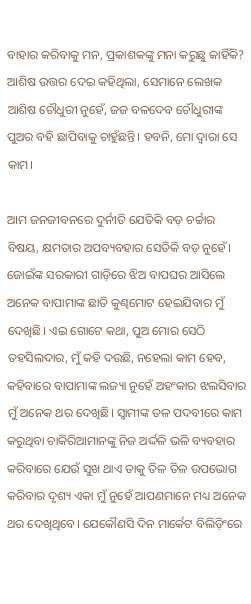ବାହାର କରିବାକୁ ମନ, ପ୍ରକାଶକଙ୍କୁ ମନା କରୁଛୁ କାହିଁକି? ଆଶିଷ ଉତ୍ତର ଦେଇ କହିଥିଲା, ସେମାନେ ଲେଖକ ଆଶିଷ ଚୌଧୁରୀ ନୁହେଁ, ଜଜ ବଳଦେବ ଚୌଧୁରୀଙ୍କ ପୁଅର ବହି ଛାପିବାକୁ ଚାହୁଁଛନ୍ତି। ହବନି, ମୋ ଦ୍ୱାରା ସେ କାମ।

ଆମ ଜନଜୀବନରେ ଦୁର୍ନୀତି ଯେତିକି ବଡ଼ ଚର୍ଚ୍ଚାର ବିଷୟ, କ୍ଷମତାର ଅପବ୍ୟବହାର ସେତିକି ବଡ଼ ନୁହେଁ। ଜୋଇଁଙ୍କ ସରକାରୀ ଗାଡ଼ିରେ ଝିଅ ବାପଘର ଆସିଲେ ଅନେକ ବାପାମାଙ୍କ ଛାତି କୁଣ୍ଢମୋଟ ହେଇଯିବାର ମୁଁ ଦେଖିଛି। ଏଇ ଗୋଟେ କଥା, ପୁଅ ମୋର ସେଠି ତହସିଲଦାର, ମୁଁ କହି ଦଉଛି, ନହେଲା କାମ ହେବ, କହିବାରେ ବାପାମାଙ୍କ ଲଜ୍ୟା ନୁହେଁ ଅହଂକାର ଝଲସିବାର ମୁଁ ଅନେକ ଥର ଦେଖିଛି। ସ୍ୱାମୀଙ୍କ ତଳ ପଦବୀରେ କାମ କରୁଥିବା ଚାକିରିଆମାନଙ୍କୁ ନିଜ ଅର୍ଦ୍ଦଳି ଭଳି ବ୍ୟବହାର କରିବାରେ ଯେଉଁ ସୁଖ ଥାଏ ତାକୁ ତିଳ ତିଳ ଉପଭୋଗ କରିବାର ଦୃଶ୍ୟ ଏକା ମୁଁ ନୁହେଁ ଆପଣମାନେ ମଧ୍ୟ ଅନେକ ଥର ଦେଖିଥିବେ। ଯେକୌଣସି ଦିନ ମାର୍କେଟ ବିଲିଡ଼ିଂରେ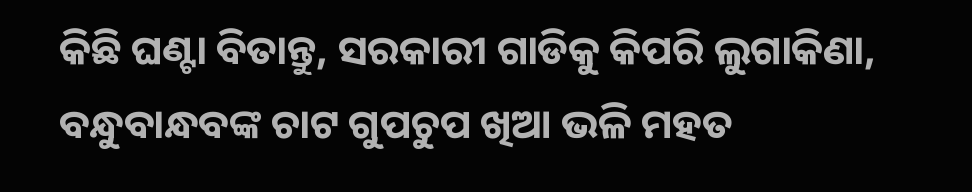କିଛି ଘଣ୍ଟା ବିତାନ୍ତୁ, ସରକାରୀ ଗାଡିକୁ କିପରି ଲୁଗାକିଣା, ବନ୍ଧୁବାନ୍ଧବଙ୍କ ଚାଟ ଗୁପଚୁପ ଖିଆ ଭଳି ମହତ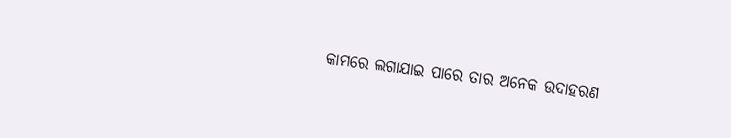କାମରେ ଲଗାଯାଇ ପାରେ ତାର ଅନେକ ଉଦାହରଣ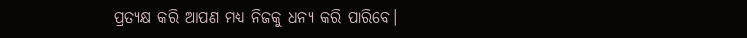ପ୍ରତ୍ୟକ୍ଷ କରି ଆପଣ ମଧ୍ୟ ନିଜକୁ ଧନ୍ୟ କରି ପାରିବେ।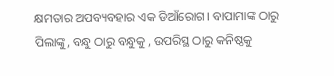କ୍ଷମତାର ଅପବ୍ୟବହାର ଏକ ଡିଆଁରୋଗ। ବାପାମାଙ୍କ ଠାରୁ ପିଲାଙ୍କୁ, ବନ୍ଧୁ ଠାରୁ ବନ୍ଧୁକୁ , ଉପରିସ୍ଥ ଠାରୁ କନିଷ୍ଠକୁ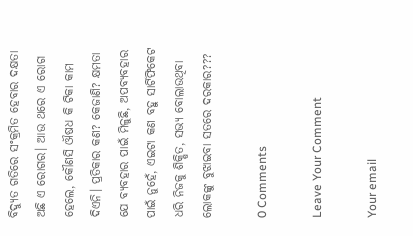ବିଦ୍ୟୁତ ଗତିରେ ସଂକ୍ରମିତ ହେବାର ଦକ୍ଷତା ଅଛି ଏ ରୋଗର। ଆଉ ଥରେ ଏ ରୋଗ ହେଲେ, କୌଣସି ଔଷଧ କି ଟିକା କାମ ଦିଏନି। ପ୍ରତିକାର କଣ? କେଜାଣି? କ୍ଷମତା ଯେ ବ୍ୟବହାର ପାଇଁ ମିଳୁଛି, ଅପବ୍ୟବହାର ପାଇଁ ନୁହେଁ, ଏଇଟା କଣ ବହୁ ସାର୍ଟିଫିକେଟ ଧରି ନିଜକୁ ଶିକ୍ଷିତ, ସଭ୍ୟ ବୋଲାଉଥିବା ଲୋକଙ୍କୁ ବୁଝାଇବା ସତରେ ଦରକାର???

0 Comments

Leave Your Comment

Your email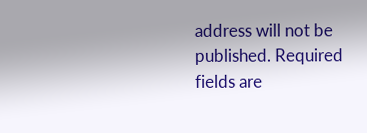address will not be published. Required fields are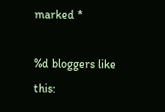marked *

%d bloggers like this: